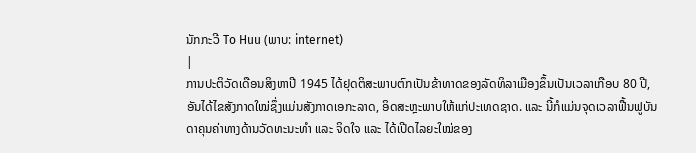ນັກກະວີ To Huu (ພາບ: internet)
|
ການປະຕິວັດເດືອນສິງຫາປີ 1945 ໄດ້ຢຸດຕິສະພາບຕົກເປັນຂ້າທາດຂອງລັດທິລາເມືອງຂຶ້ນເປັນເວລາເກືອບ 80 ປີ, ອັນໄດ້ໄຂສັງກາດໃໝ່ຊຶ່ງແມ່ນສັງກາດເອກະລາດ, ອິດສະຫຼະພາບໃຫ້ແກ່ປະເທດຊາດ. ແລະ ນີ້ກໍແມ່ນຈຸດເວລາຟື້ນຟູບັນດາຄຸນຄ່າທາງດ້ານວັດທະນະທຳ ແລະ ຈິດໃຈ ແລະ ໄດ້ເປີດໄລຍະໃໝ່ຂອງ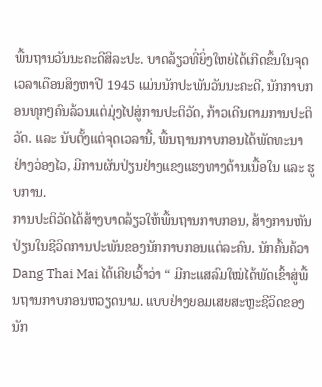ພື້ນຖານວັນນະຄະດີສິລະປະ. ບາດລ້ຽວທີ່ຍິ່ງໃຫຍ່ໄດ້ເກີດຂຶ້ນໃນຈຸດເວລາເດືອນສິງຫາປີ 1945 ແມ່ນນັກປະພັນວັນນະຄະດີ, ນັກກາບກອນທຸກໆຄົນລ້ວນແຕ່ມຸ່ງໄປສູ່ການປະຕິວັດ, ກ້າວເດີນຕາມການປະຕິວັດ. ແລະ ນັບຕັ້ງແຕ່ຈຸດເວລານີ້, ພື້ນຖານກາບກອນໄດ້ພັດທະນາຢ່າງວ່ອງໄວ, ມີການຜັນປ່ຽນຢ່າງແຂງແຮງທາງດ້ານເນື້ອໃນ ແລະ ຮູບການ.
ການປະຕິວັດໄດ້ສ້າງບາດລ້ຽວໃຫ້ພື້ນຖານກາບກອນ, ສ້າງການຫັນປ່ຽນໃນຊີວິດການປະພັນຂອງນັກກາບກອນແຕ່ລະຄົນ. ນັກຄົ້ນຄ້ວາ Dang Thai Mai ໄດ້ເຄີຍເວົ້າວ່າ “ ມີກະແສລົມໃໝ່ໄດ້ພັດເຂົ້າສູ່ພື້ນຖານກາບກອນຫວຽດນາມ. ແບບຢ່າງຍອມເສຍສະຫຼະຊີວິດຂອງນັກ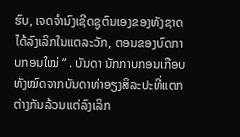ຮົບ, ເຈດຈຳນົງເຊີດຊູຕົນເອງຂອງທັງຊາດໄດ້ລົງເລິກໃນແຕລະວັກ, ຕອນຂອງບົດກາບກອນໃໝ່ ” . ບັນດາ ນັກກາບກອນເກືອບທັງໝົດຈາກບັນດາທ່າອຽງສິລະປະທີ່ແຕກຕ່າງກັນລ້ວນແຕ່ລົງເລິກ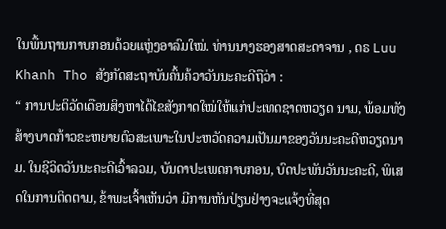ໃນພື້ນຖານກາບກອນດ້ວຍແຫຼ່ງອາລົມໃໝ່. ທ່ານນາງຮອງສາດສະດາຈານ , ດຣ Luu Khanh Tho ສັງກັດສະຖາບັນຄົ້ນຄ້ວາວັນນະຄະດີຖືວ່າ :
“ ການປະຕິວັດເດືອນສິງຫາໄດ້ໄຂສັງກາດໃໝ່ໃຫ້ແກ່ປະເທດຊາດຫວຽດ ນາມ, ພ້ອມທັງສ້າງບາດກ້າວຂະຫຍາຍຕົວສະເພາະໃນປະຫວັດຄວາມເປັນມາຂອງວັນນະຄະດີຫວຽດນາມ. ໃນຊີວິດວັນນະຄະດີເວົ້າລວມ, ບັນດາປະເພດກາບກອນ, ບົດປະພັນວັນນະຄະດີ, ພິເສດໃນການຕິດຕາມ, ຂ້າພະເຈົ້າເຫັນວ່າ ມີການຫັນປ່ຽນຢ່າງຈະແຈ້ງທີ່ສຸດ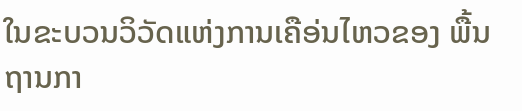ໃນຂະບວນວິວັດແຫ່ງການເຄືອ່ນໄຫວຂອງ ພື້ນຖານກາ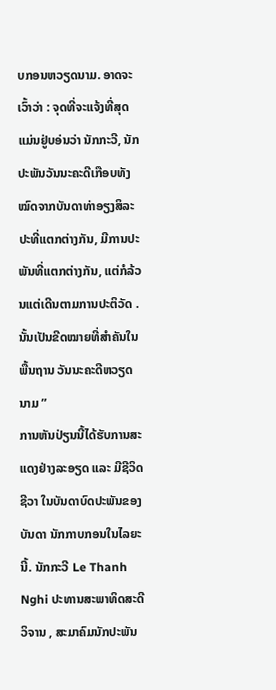ບກອນຫວຽດນາມ. ອາດຈະເວົ້າວ່າ : ຈຸດທີ່ຈະແຈ້ງທີ່ສຸດແມ່ນຢູ່ບອ່ນວ່າ ນັກກະວີ, ນັກປະພັນວັນນະຄະດີເກືອບທັງໝົດຈາກບັນດາທ່າອຽງສິລະປະທີ່ແຕກຕ່າງກັນ, ມີການປະພັນທີ່ແຕກຕ່າງກັນ, ແຕ່ກໍລ້ວນແຕ່ເດີນຕາມການປະຕິວັດ . ນັ້ນເປັນຂີດໝາຍທີ່ສຳຄັນໃນພື້ນຖານ ວັນນະຄະດີຫວຽດນາມ ”
ການຫັນປ່ຽນນີ້ໄດ້ຮັບການສະແດງຢ່າງລະອຽດ ແລະ ມີຊີວິດຊີວາ ໃນບັນດາບົດປະພັນຂອງບັນດາ ນັກກາບກອນໃນໄລຍະນີ້. ນັກກະວີ Le Thanh Nghi ປະທານສະພາທິດສະດີວິຈານ , ສະມາຄົມນັກປະພັນ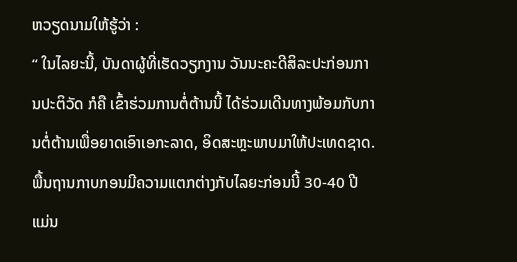ຫວຽດນາມໃຫ້ຮູ້ວ່າ :
“ ໃນໄລຍະນີ້, ບັນດາຜູ້ທີ່ເຮັດວຽກງານ ວັນນະຄະດີສິລະປະກ່ອນການປະຕິວັດ ກໍຄື ເຂົ້າຮ່ວມການຕໍ່ຕ້ານນີ້ ໄດ້ຮ່ວມເດີນທາງພ້ອມກັບການຕໍ່ຕ້ານເພື່ອຍາດເອົາເອກະລາດ, ອິດສະຫຼະພາບມາໃຫ້ປະເທດຊາດ. ພື້ນຖານກາບກອນມີຄວາມແຕກຕ່າງກັບໄລຍະກ່ອນນີ້ 30-40 ປີ ແມ່ນ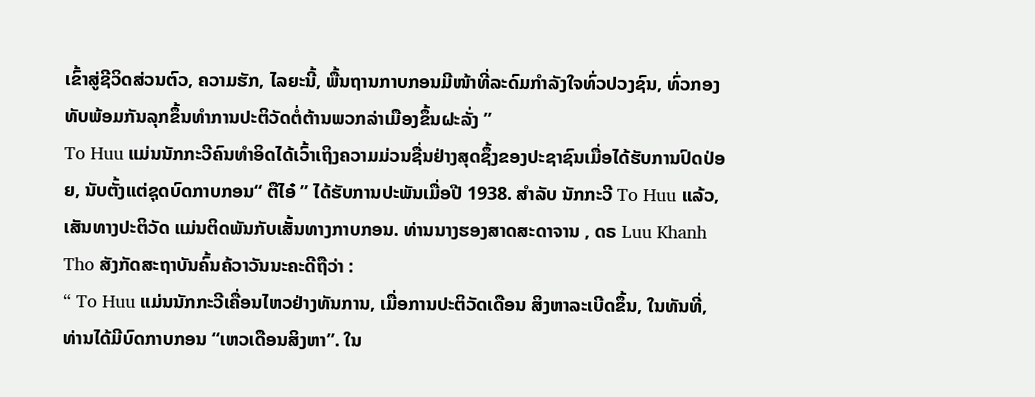ເຂົ້າສູ່ຊີວິດສ່ວນຕົວ, ຄວາມຮັກ, ໄລຍະນີ້, ພື້ນຖານກາບກອນມີໜ້າທີ່ລະດົມກຳລັງໃຈທົ່ວປວງຊົນ, ທົ່ວກອງທັບພ້ອມກັນລຸກຂຶ້ນທຳການປະຕິວັດຕໍ່ຕ້ານພວກລ່າເມືອງຂຶ້ນຝະລັ່ງ ”
To Huu ແມ່ນນັກກະວີຄົນທຳອິດໄດ້ເວົ້າເຖິງຄວາມມ່ວນຊື່ນຢ່າງສຸດຊຶ້ງຂອງປະຊາຊົນເມື່ອໄດ້ຮັບການປົດປ່ອຍ, ນັບຕັ້ງແຕ່ຊຸດບົດກາບກອນ“ ຕືໄອ໋ ” ໄດ້ຮັບການປະພັນເມື່ອປີ 1938. ສຳລັບ ນັກກະວີ To Huu ແລ້ວ, ເສັນທາງປະຕິວັດ ແມ່ນຕິດພັນກັບເສັ້ນທາງກາບກອນ. ທ່ານນາງຮອງສາດສະດາຈານ , ດຣ Luu Khanh Tho ສັງກັດສະຖາບັນຄົ້ນຄ້ວາວັນນະຄະດີຖືວ່າ :
“ To Huu ແມ່ນນັກກະວີເຄື່ອນໄຫວຢ່າງທັນການ, ເມື່ອການປະຕິວັດເດືອນ ສິງຫາລະເບີດຂຶ້ນ, ໃນທັນທີ່, ທ່ານໄດ້ມີບົດກາບກອນ “ເຫວເດືອນສິງຫາ”. ໃນ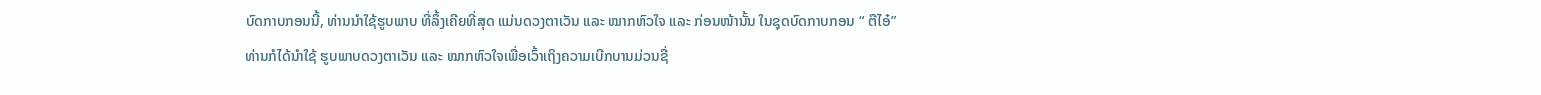ບົດກາບກອນນີ້, ທ່ານນຳໃຊ້ຮູບພາບ ທີ່ລຶ້ງເຄີຍທີ່ສຸດ ແມ່ນດວງຕາເວັນ ແລະ ໝາກຫົວໃຈ ແລະ ກ່ອນໜ້ານັ້ນ ໃນຊຸດບົດກາບກອນ “ ຕືໄອ໋” ທ່ານກໍໄດ້ນຳໃຊ້ ຮູບພາບດວງຕາເວັນ ແລະ ໝາກຫົວໃຈເພື່ອເວົ້າເຖິງຄວາມເບີກບານມ່ວນຊື່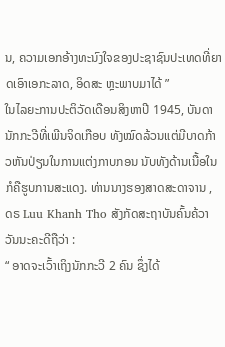ນ, ຄວາມເອກອ້າງທະນົງໃຈຂອງປະຊາຊົນປະເທດທີ່ຍາດເອົາເອກະລາດ, ອິດສະ ຫຼະພາບມາໄດ້ ”
ໃນໄລຍະການປະຕິວັດເດືອນສິງຫາປີ 1945, ບັນດານັກກະວີທີ່ເພີນຈິດເກືອບ ທັງໝົດລ້ວນແຕ່ມີບາດກ້າວຫັນປ່ຽນໃນການແຕ່ງກາບກອນ ນັບທັງດ້ານເນື້ອໃນກໍຄືຮູບການສະແດງ. ທ່ານນາງຮອງສາດສະດາຈານ , ດຣ Luu Khanh Tho ສັງກັດສະຖາບັນຄົ້ນຄ້ວາວັນນະຄະດີຖືວ່າ :
“ ອາດຈະເວົ້າເຖິງນັກກະວີ 2 ຄົນ ຊຶ່ງໄດ້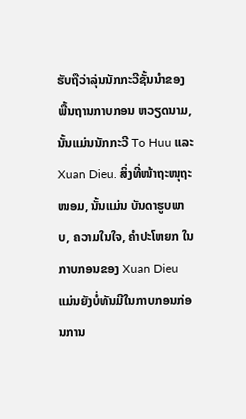ຮັບຖືວ່າລຸ່ນນັກກະວີຊັ້ນນຳຂອງ ພື້ນຖານກາບກອນ ຫວຽດນາມ, ນັ້ນແມ່ນນັກກະວີ To Huu ແລະ Xuan Dieu. ສິ່ງທີ່ໜ້າຖະໜຸຖະໜອມ, ນັ້ນແມ່ນ ບັນດາຮູບພາບ, ຄວາມໃນໃຈ, ຄຳປະໂຫຍກ ໃນກາບກອນຂອງ Xuan Dieu ແມ່ນຍັງບໍ່ທັນມີໃນກາບກອນກ່ອນການ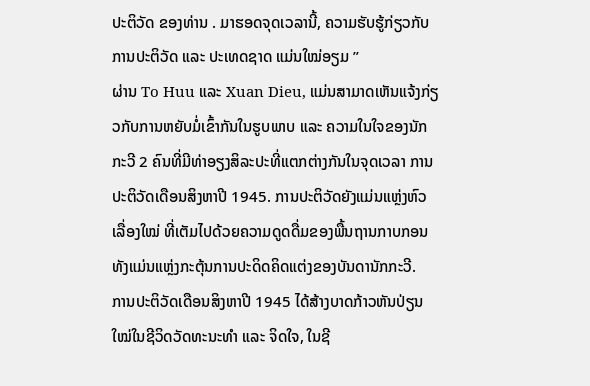ປະຕິວັດ ຂອງທ່ານ . ມາຮອດຈຸດເວລານີ້, ຄວາມຮັບຮູ້ກ່ຽວກັບການປະຕິວັດ ແລະ ປະເທດຊາດ ແມ່ນໃໝ່ອຽມ ”
ຜ່ານ To Huu ແລະ Xuan Dieu, ແມ່ນສາມາດເຫັນແຈ້ງກ່ຽວກັບການຫຍັບມໍ່ເຂົ້າກັນໃນຮູບພາບ ແລະ ຄວາມໃນໃຈຂອງນັກກະວີ 2 ຄົນທີ່ມີທ່າອຽງສິລະປະທີ່ແຕກຕ່າງກັນໃນຈຸດເວລາ ການປະຕິວັດເດືອນສິງຫາປີ 1945. ການປະຕິວັດຍັງແມ່ນແຫຼ່ງຫົວເລື່ອງໃໝ່ ທີ່ເຕັມໄປດ້ວຍຄວາມດູດດື່ມຂອງພື້ນຖານກາບກອນ ທັງແມ່ນແຫຼ່ງກະຕຸ້ນການປະດິດຄິດແຕ່ງຂອງບັນດານັກກະວີ.
ການປະຕິວັດເດືອນສິງຫາປີ 1945 ໄດ້ສ້າງບາດກ້າວຫັນປ່ຽນໃໝ່ໃນຊີວິດວັດທະນະທຳ ແລະ ຈິດໃຈ, ໃນຊີ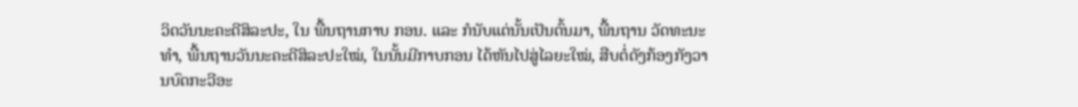ວິດວັນນະຄະດີສິລະປະ, ໃນ ພື້ນຖານກາບ ກອນ. ແລະ ກໍນັບແຕ່ນັ້ນເປັນຕົ້ນມາ, ພື້ນຖານ ວັດທະນະທຳ, ພື້ນຖານວັນນະຄະດີສິລະປະໃໝ່, ໃນນັ້ນມີກາບກອນ ໄດ້ຫັນໄປສູ່ໄລຍະໃໝ່, ສືບຕໍ່ດັງກ້ອງກັງວານບົດກະວີອະ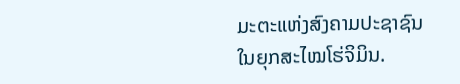ມະຕະແຫ່ງສົງຄາມປະຊາຊົນໃນຍຸກສະໄໝໂຮ່ຈິມິນ.